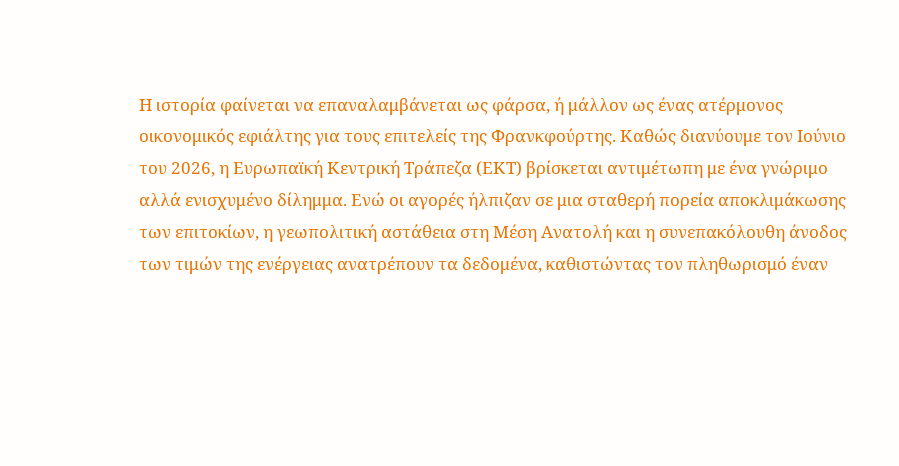Η ιστορία φαίνεται να επαναλαμβάνεται ως φάρσα, ή μάλλον ως ένας ατέρμονος οικονομικός εφιάλτης για τους επιτελείς της Φρανκφούρτης. Καθώς διανύουμε τον Ιούνιο του 2026, η Ευρωπαϊκή Κεντρική Τράπεζα (ΕΚΤ) βρίσκεται αντιμέτωπη με ένα γνώριμο αλλά ενισχυμένο δίλημμα. Ενώ οι αγορές ήλπιζαν σε μια σταθερή πορεία αποκλιμάκωσης των επιτοκίων, η γεωπολιτική αστάθεια στη Μέση Ανατολή και η συνεπακόλουθη άνοδος των τιμών της ενέργειας ανατρέπουν τα δεδομένα, καθιστώντας τον πληθωρισμό έναν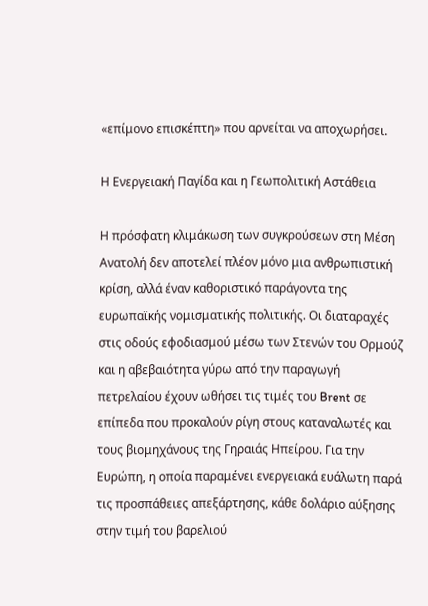«επίμονο επισκέπτη» που αρνείται να αποχωρήσει.

Η Ενεργειακή Παγίδα και η Γεωπολιτική Αστάθεια

Η πρόσφατη κλιμάκωση των συγκρούσεων στη Μέση Ανατολή δεν αποτελεί πλέον μόνο μια ανθρωπιστική κρίση, αλλά έναν καθοριστικό παράγοντα της ευρωπαϊκής νομισματικής πολιτικής. Οι διαταραχές στις οδούς εφοδιασμού μέσω των Στενών του Ορμούζ και η αβεβαιότητα γύρω από την παραγωγή πετρελαίου έχουν ωθήσει τις τιμές του Brent σε επίπεδα που προκαλούν ρίγη στους καταναλωτές και τους βιομηχάνους της Γηραιάς Ηπείρου. Για την Ευρώπη, η οποία παραμένει ενεργειακά ευάλωτη παρά τις προσπάθειες απεξάρτησης, κάθε δολάριο αύξησης στην τιμή του βαρελιού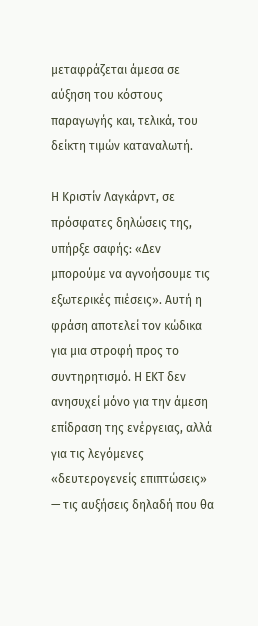μεταφράζεται άμεσα σε αύξηση του κόστους παραγωγής και, τελικά, του δείκτη τιμών καταναλωτή.

Η Κριστίν Λαγκάρντ, σε πρόσφατες δηλώσεις της, υπήρξε σαφής: «Δεν μπορούμε να αγνοήσουμε τις εξωτερικές πιέσεις». Αυτή η φράση αποτελεί τον κώδικα για μια στροφή προς το συντηρητισμό. Η ΕΚΤ δεν ανησυχεί μόνο για την άμεση επίδραση της ενέργειας, αλλά για τις λεγόμενες «δευτερογενείς επιπτώσεις» — τις αυξήσεις δηλαδή που θα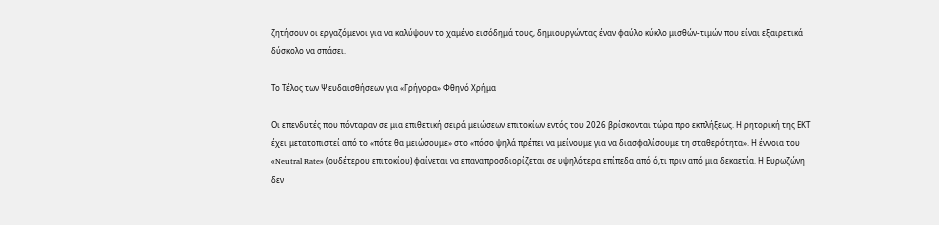ζητήσουν οι εργαζόμενοι για να καλύψουν το χαμένο εισόδημά τους, δημιουργώντας έναν φαύλο κύκλο μισθών-τιμών που είναι εξαιρετικά δύσκολο να σπάσει.

Το Τέλος των Ψευδαισθήσεων για «Γρήγορα» Φθηνό Χρήμα

Οι επενδυτές που πόνταραν σε μια επιθετική σειρά μειώσεων επιτοκίων εντός του 2026 βρίσκονται τώρα προ εκπλήξεως. Η ρητορική της ΕΚΤ έχει μετατοπιστεί από το «πότε θα μειώσουμε» στο «πόσο ψηλά πρέπει να μείνουμε για να διασφαλίσουμε τη σταθερότητα». Η έννοια του «Neutral Rate» (ουδέτερου επιτοκίου) φαίνεται να επαναπροσδιορίζεται σε υψηλότερα επίπεδα από ό,τι πριν από μια δεκαετία. Η Ευρωζώνη δεν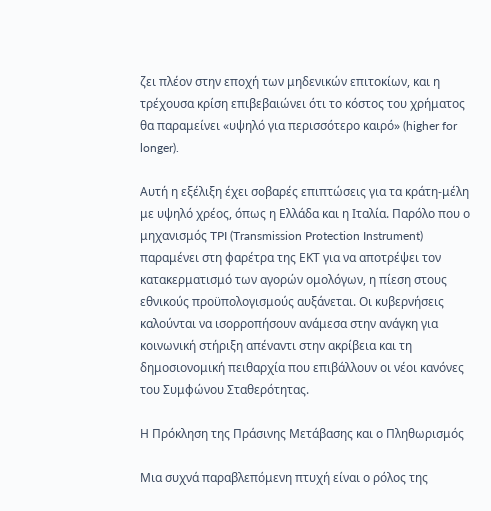ζει πλέον στην εποχή των μηδενικών επιτοκίων, και η τρέχουσα κρίση επιβεβαιώνει ότι το κόστος του χρήματος θα παραμείνει «υψηλό για περισσότερο καιρό» (higher for longer).

Αυτή η εξέλιξη έχει σοβαρές επιπτώσεις για τα κράτη-μέλη με υψηλό χρέος, όπως η Ελλάδα και η Ιταλία. Παρόλο που ο μηχανισμός TPI (Transmission Protection Instrument) παραμένει στη φαρέτρα της ΕΚΤ για να αποτρέψει τον κατακερματισμό των αγορών ομολόγων, η πίεση στους εθνικούς προϋπολογισμούς αυξάνεται. Οι κυβερνήσεις καλούνται να ισορροπήσουν ανάμεσα στην ανάγκη για κοινωνική στήριξη απέναντι στην ακρίβεια και τη δημοσιονομική πειθαρχία που επιβάλλουν οι νέοι κανόνες του Συμφώνου Σταθερότητας.

Η Πρόκληση της Πράσινης Μετάβασης και ο Πληθωρισμός

Μια συχνά παραβλεπόμενη πτυχή είναι ο ρόλος της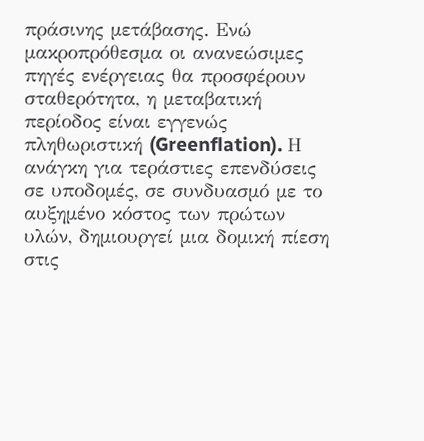πράσινης μετάβασης. Ενώ μακροπρόθεσμα οι ανανεώσιμες πηγές ενέργειας θα προσφέρουν σταθερότητα, η μεταβατική περίοδος είναι εγγενώς πληθωριστική (Greenflation). Η ανάγκη για τεράστιες επενδύσεις σε υποδομές, σε συνδυασμό με το αυξημένο κόστος των πρώτων υλών, δημιουργεί μια δομική πίεση στις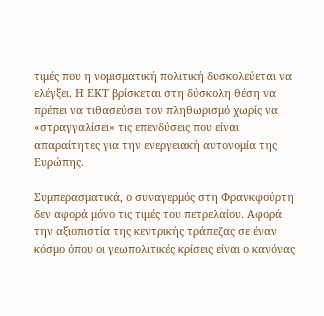τιμές που η νομισματική πολιτική δυσκολεύεται να ελέγξει. Η ΕΚΤ βρίσκεται στη δύσκολη θέση να πρέπει να τιθασεύσει τον πληθωρισμό χωρίς να «στραγγαλίσει» τις επενδύσεις που είναι απαραίτητες για την ενεργειακή αυτονομία της Ευρώπης.

Συμπερασματικά, ο συναγερμός στη Φρανκφούρτη δεν αφορά μόνο τις τιμές του πετρελαίου. Αφορά την αξιοπιστία της κεντρικής τράπεζας σε έναν κόσμο όπου οι γεωπολιτικές κρίσεις είναι ο κανόνας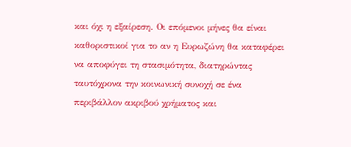και όχι η εξαίρεση. Οι επόμενοι μήνες θα είναι καθοριστικοί για το αν η Ευρωζώνη θα καταφέρει να αποφύγει τη στασιμότητα, διατηρώντας ταυτόχρονα την κοινωνική συνοχή σε ένα περιβάλλον ακριβού χρήματος και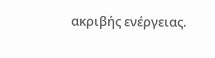ακριβής ενέργειας.